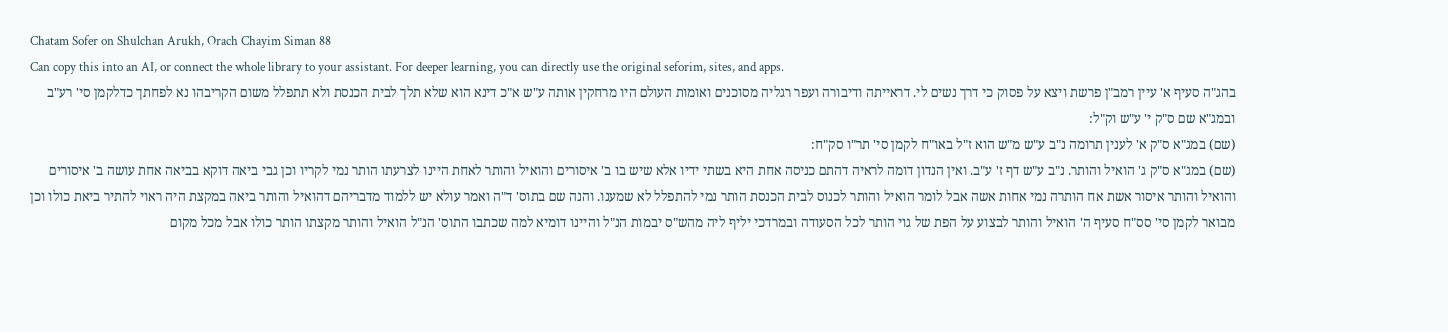Chatam Sofer on Shulchan Arukh, Orach Chayim Siman 88
Can copy this into an AI, or connect the whole library to your assistant. For deeper learning, you can directly use the original seforim, sites, and apps.
בהג"ה סעיף א' עיין רמב"ן פרשת ויצא על פסוק כי דרך נשים לי. דראייתה ודיבורה ועפר רגליה מסוכנים ואומות העולם היו מרחקין אותה ע"ש א"כ דינא הוא שלא תלך לבית הכנסת ולא תתפלל משום הקריבהו נא לפחתך כדלקמן סי' רע"ב ובמג"א שם ס"ק י' ע"ש וק"ל:
(שם) במג"א ס"ק א' לענין תרומה נ"ב ע"ש מ"ש הוא ז"ל באו"ח לקמן סי' תר"ו סק"ח:
(שם) במג"א ס"ק ג' הואיל והותר. נ"ב ע"ש דף ז' ע"ב. ואין הנדון דומה לראיה דהתם כניסה אחת היא בשתי ידיו אלא שיש בו ב' איסורים והואיל והותר לאחת היינו לצרעתו הותר נמי לקריו וכן גבי ביאה דוקא בביאה אחת עושה ב' איסורים והואיל והותר איסור אשת אח הותרה נמי אחות אשה אבל לומר הואיל והותר לכנוס לבית הכנסת הותר נמי להתפלל לא שמענו. והנה שם בתוס' ד"ה ואמר עולא יש ללמוד מדבריהם דהואיל והותר ביאה במקצת היה ראוי להתיר ביאת כולו וכן מבואר לקמן סי' סס"ח סעיף ה' הואיל והותר לבצוע על הפת של גוי הותר לכל הסעודה ובמרדכי יליף ליה מהש"ס יבמות הנ"ל והיינו דומיא למה שכתבו התוס' הנ"ל הואיל והותר מקצתו הותר כולו אבל מכל מקום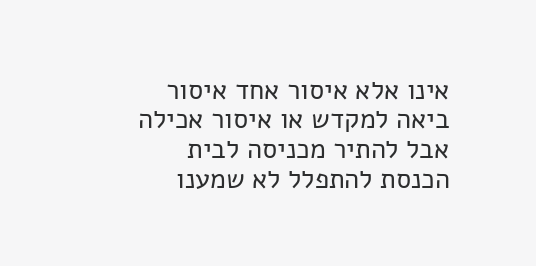אינו אלא איסור אחד איסור ביאה למקדש או איסור אכילה אבל להתיר מכניסה לבית הכנסת להתפלל לא שמענו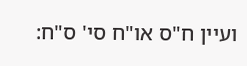ועיין ח"ס או"ח סי' ס"ח: